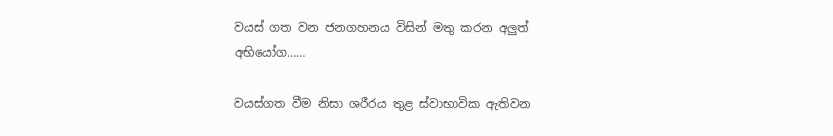වයස් ගත වන ජනගහනය විසින් මතු කරන අලුත් අභියෝග……

වයස්ගත වීම නිසා ශරීරය තුළ ස්වාභාවික ඇතිවන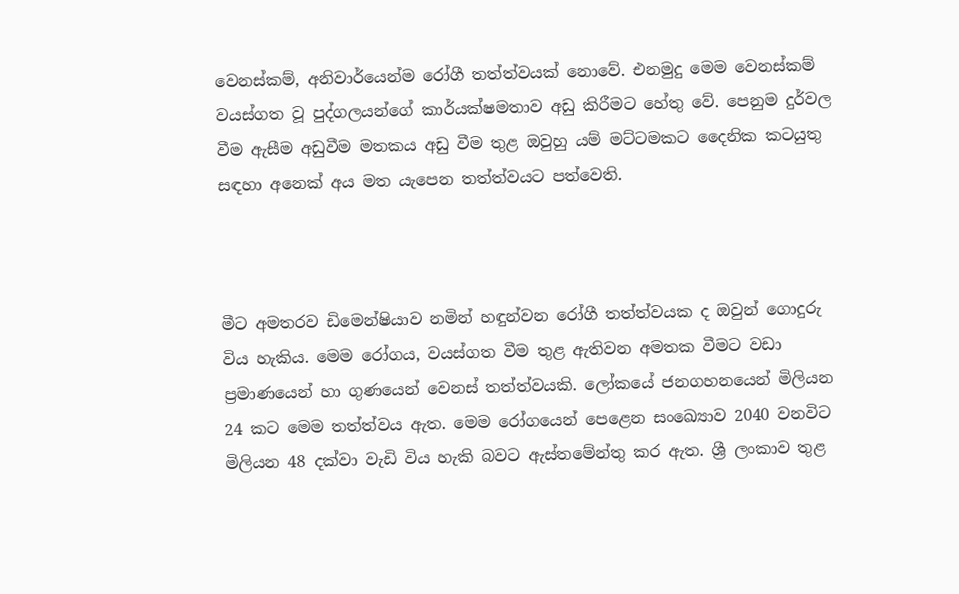වෙනස්කම්, අනිවාර්යෙන්ම රෝගී තත්ත්වයක් නොවේ. එනමුදු මෙම වෙනස්කම් වයස්ගත වූ පුද්ගලයන්ගේ කාර්යක්ෂමතාව අඩු කිරීමට හේතු වේ. පෙනුම දුර්වල වීම ඇසීම අඩුවීම මතකය අඩු වීම තුළ ඔවුහු යම් මට්ටමකට දෛනික කටයුතු සඳහා අනෙක් අය මත යැපෙන තත්ත්වයට පත්වෙති.



මීට අමතරව ඩිමෙන්ෂියාව නමින් හඳුන්වන රෝගී තත්ත්වයක ද ඔවුන් ගොදුරු විය හැකිය. මෙම රෝගය, වයස්ගත වීම තුළ ඇතිවන අමතක වීමට වඩා  ප්‍රමාණයෙන් හා ගුණයෙන් වෙනස් තත්ත්වයකි. ලෝකයේ ජනගහනයෙන් මිලියන 24 කට මෙම තත්ත්වය ඇත. මෙම රෝගයෙන් පෙළෙන සංඛ්‍යොව 2040 වනවිට මිලියන 48 දක්වා වැඩි විය හැකි බවට ඇස්තමේන්තු කර ඇත. ශ්‍රී ලංකාව තුළ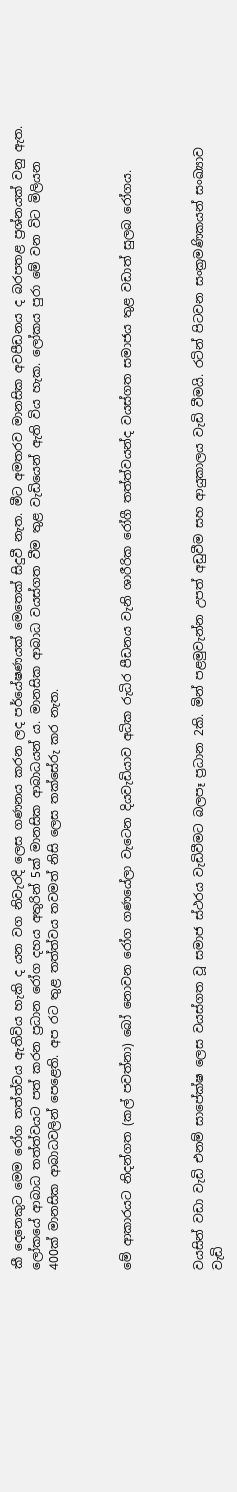කී දෙනෙකුට මෙම රෝග තත්ත්වය ඇතිවිය හැකි ද යන වග නිවැරදි ලෙස ගණනය කරන ලද පර්යේෂණයක් මෙතෙක් සිදුවී නැත. මීට අමතරව මානසික අවපීඩනය ද බරපතළ ප්‍රශ්නයක් වනු ඇත. ලෝකයේ ආබාධ තත්ත්වයට පත් කරන ප්‍රධාන රෝග දහය අතුරින් 5ක් මානසික ආබාධයන් ය. මානසික ආබාධ වයස්ගත වීම තුළ වැඩියෙන් ඇති විය හැක. ලෝකය පුරා මේ වන විට මිලියන 400ක් මානසික ආබාධවලින් පෙළෙති. අප රට තුළ තත්ත්වය තවමත් නිසි ලෙස තක්සේරු කර නැත.



මේ ආකාරයට නිදන්ගත (කල් පවත්නා) බෝ නොවන රෝග ගණයේලා වැටෙන දියවැඩියාව අධික රුධිර පීඩනය වැනි ශාරීරික රෝගී තත්ත්වයන්ද වයස්ගත සමාජය තුළ වඩාත් සුලබ රෝගය.



වයසින් වඩා වැඩි එනම් සාපේක්ෂ ලෙස වයස්ගත වූ සමාජ ස්ථරය වැඩිවීමට බලපෑ ප්‍රධාන 2කි. මින් පළමුවැන්න උපත් අඩුවීම සහ ආයුකාලය වැඩි වීමයි. රටින් පිටවන සංක්‍රමණිකයන් සංඛ්‍යාව වැඩි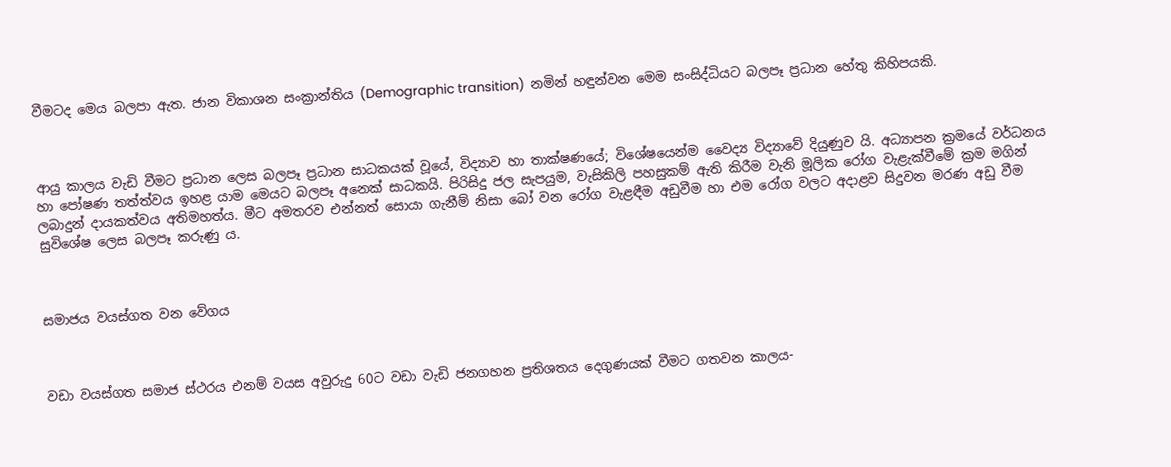වීමටද මෙය බලපා ඇත. ජාන විකාශන සංක්‍රාන්තිය (Demographic transition)  නමින් හඳුන්වන මෙම සංසිද්ධියට බලපෑ ප්‍රධාන හේතු කිහිපයකි.



ආයු කාලය වැඩි වීමට ප්‍රධාන ලෙස බලපෑ ප්‍රධාන සාධකයක් වූයේ, විද්‍යාව හා තාක්ෂණයේ; විශේෂයෙන්ම වෛද්‍ය විද්‍යාවේ දියුණුව යි. අධ්‍යාපන ක්‍රමයේ වර්ධනය හා පෝෂණ තත්ත්වය ඉහළ යාම මෙයට බලපෑ අනෙක් සාධකයි. පිරිසිදු ජල සැපයුම, වැසිකිලි පහසුකම් ඇති කිරීම වැනි මූලික රෝග වැළැක්වීමේ ක්‍රම මගින් ලබාදුන් දායකත්වය අතිමහත්ය. මීට අමතරව එන්නත් සොයා ගැනීම් නිසා බෝ වන රෝග වැළඳීම අඩුවීම හා එම රෝග වලට අදාළව සිදුවන මරණ අඩු වීම සුවිශේෂ ලෙස බලපෑ කරුණු ය.



සමාජය වයස්ගත වන වේගය



වඩා වයස්ගත සමාජ ස්ථරය එනම් වයස අවුරුදු 60ට වඩා වැඩි ජනගහන ප්‍රතිශතය දෙගුණයක් වීමට ගතවන කාලය-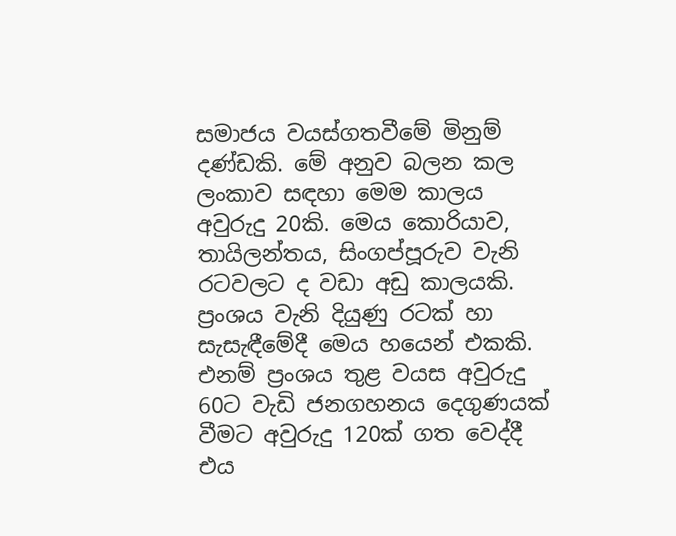සමාජය වයස්ගතවීමේ මිනුම් දණ්ඩකි. මේ අනුව බලන කල ලංකාව සඳහා මෙම කාලය අවුරුදු 20කි. මෙය කොරියාව, තායිලන්තය, සිංගප්පූරුව වැනි රටවලට ද වඩා අඩු කාලයකි. ප්‍රංශය වැනි දියුණු රටක් හා සැසැඳීමේදී මෙය හයෙන් එකකි. එනම් ප්‍රංශය තුළ වයස අවුරුදු 60ට වැඩි ජනගහනය දෙගුණයක් වීමට අවුරුදු 120ක් ගත වෙද්දී එය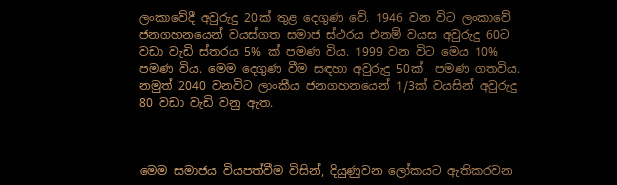ලංකාවේදී අවුරුදු 20ක් තුළ දෙගුණ වේ. 1946 වන විට ලංකාවේ ජනගහනයෙන් වයස්ගත සමාජ ස්ථරය එනම් වයස අවුරුදු 60ට වඩා වැඩි ස්තරය 5% ක් පමණ විය. 1999 වන විට මෙය 10% පමණ විය. මෙම දෙගුණ වීම සඳහා අවුරුදු 50ක්  පමණ ගතවිය. නමුත් 2040 වනවිට ලාංකීය ජනගහනයෙන් 1/3ක් වයසින් අවුරුදු  80 වඩා වැඩි වනු ඇත.



මෙම සමාජය වියපත්වීම විසින්, දියුණුවන ලෝකයට ඇතිකරවන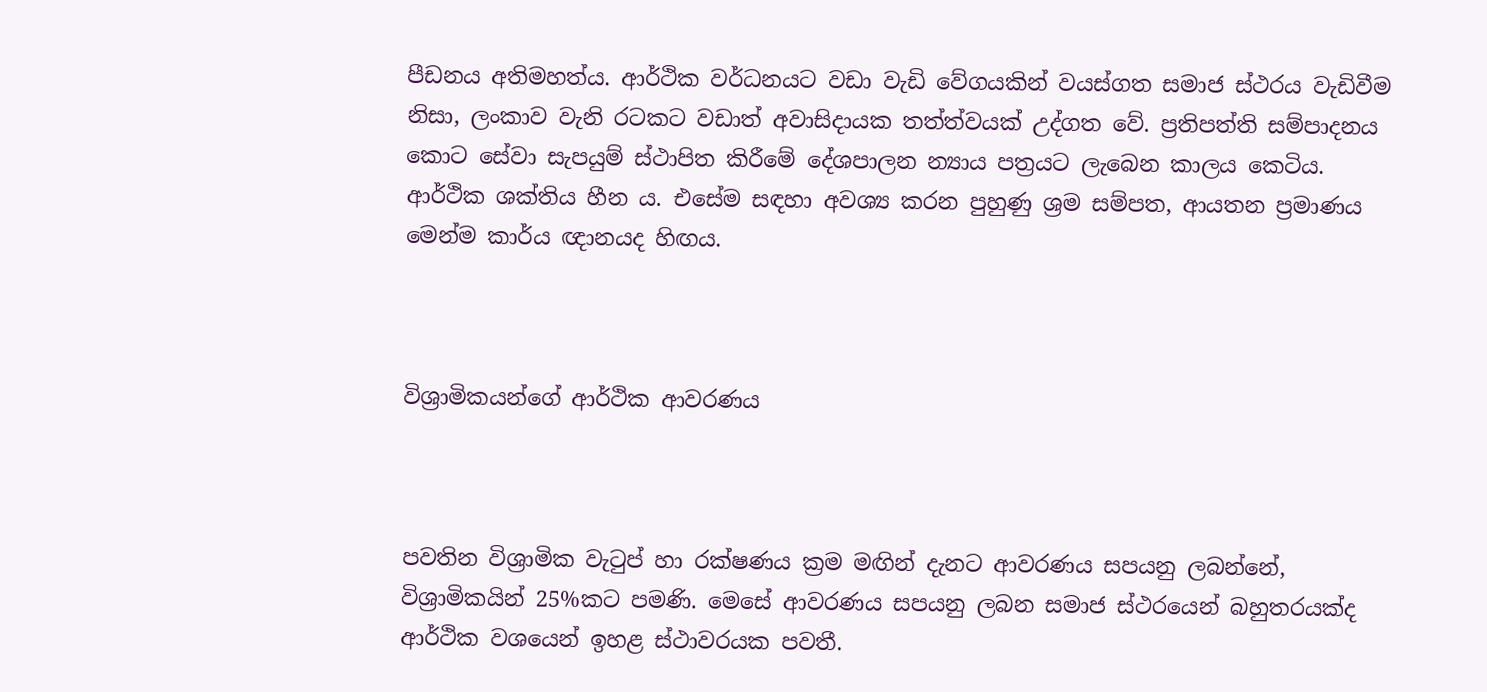පීඩනය අතිමහත්ය. ආර්ථික වර්ධනයට වඩා වැඩි වේගයකින් වයස්ගත සමාජ ස්ථරය වැඩිවීම නිසා, ලංකාව වැනි රටකට වඩාත් අවාසිදායක තත්ත්වයක් උද්ගත වේ. ප්‍රතිපත්ති සම්පාදනය කොට සේවා සැපයුම් ස්ථාපිත කිරීමේ දේශපාලන න්‍යාය පත්‍රයට ලැබෙන කාලය කෙටිය. ආර්ථික ශක්තිය හීන ය. එසේම සඳහා අවශ්‍ය කරන පුහුණු ශ්‍රම සම්පත, ආයතන ප්‍රමාණය මෙන්ම කාර්ය ඥානයද හිඟය.



විශ්‍රාමිකයන්ගේ ආර්ථික ආවරණය



පවතින විශ්‍රාමික වැටුප් හා රක්ෂණය ක්‍රම මඟින් දැනට ආවරණය සපයනු ලබන්නේ, විශ්‍රාමිකයින් 25%කට පමණි. මෙසේ ආවරණය සපයනු ලබන සමාජ ස්ථරයෙන් බහුතරයක්ද ආර්ථික වශයෙන් ඉහළ ස්ථාවරයක පවතී.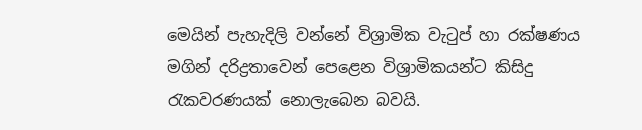මෙයින් පැහැදිලි වන්නේ විශ්‍රාමික වැටුප් හා රක්ෂණය මගින් දරිද්‍රතාවෙන් පෙළෙන විශ්‍රාමිකයන්ට කිසිදු රැකවරණයක් නොලැබෙන බවයි.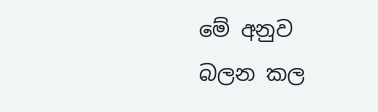මේ අනුව බලන කල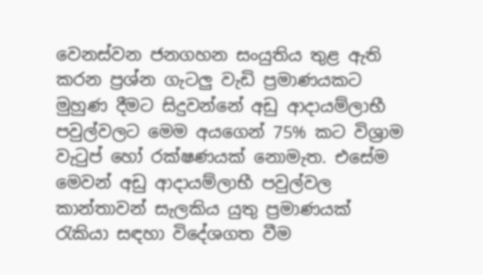වෙනස්වන ජනගහන සංයුතිය තුළ ඇති කරන ප්‍රශ්න ගැටලු වැඩි ප්‍රමාණයකට මුහුණ දීමට සිදුවන්නේ අඩු ආදායම්ලාභී පවුල්වලට මෙම අයගෙන් 75% කට විශ්‍රාම වැටුප් හෝ රක්ෂණයක් නොමැත. එසේම මෙවන් අඩු ආදායම්ලාභී පවුල්වල කාන්තාවන් සැලකිය යුතු ප්‍රමාණයක් රැකියා සඳහා විදේශගත වීම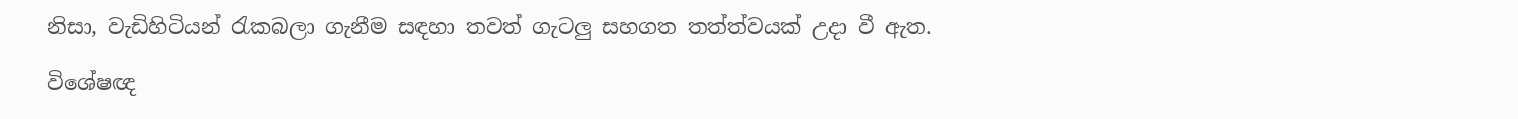නිසා, වැඩිහිටියන් රැකබලා ගැනීම සඳහා තවත් ගැටලු සහගත තත්ත්වයක් උදා වී ඇත.

විශේෂඥ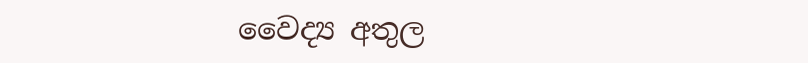වෛද්‍ය අතුල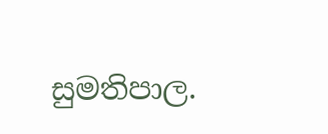සුමතිපාල.